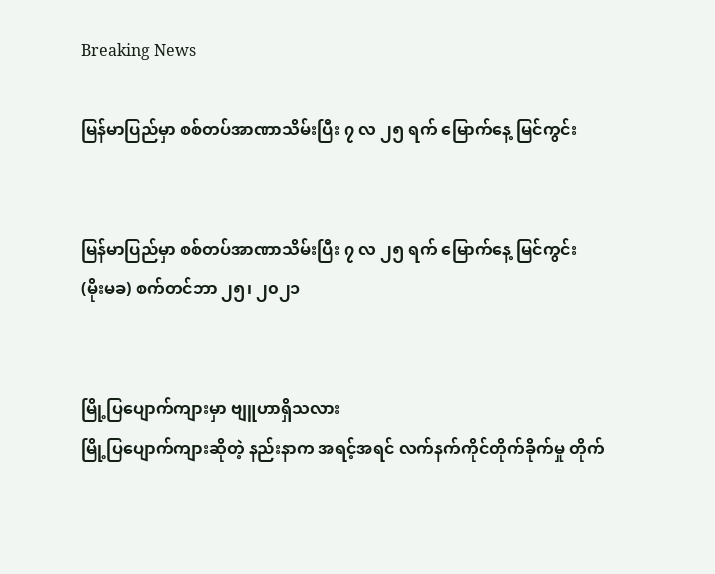Breaking News

မြန်မာပြည်မှာ စစ်တပ်အာဏာသိမ်းပြီး ၇ လ ၂၅ ရက် မြောက်နေ့ မြင်ကွင်း


မြန်မာပြည်မှာ စစ်တပ်အာဏာသိမ်းပြီး ၇ လ ၂၅ ရက် မြောက်နေ့ မြင်ကွင်း
(မိုးမခ) စက်တင်ဘာ ၂၅၊ ၂၀၂၁


မြို့ပြပျောက်ကျားမှာ ဗျူဟာရှိသလား
မြို့ပြပျောက်ကျားဆိုတဲ့ နည်းနာက အရင့်အရင် လက်နက်ကိုင်တိုက်ခိုက်မှု တိုက်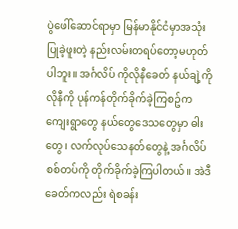ပွဲဖေါ်ဆောင်ရာမှာ မြန်မာနိုင်ငံမှာအသုံးပြုခဲ့ဖူးတဲ့ နည်းလမ်းတရပ်တော့မဟုတ်ပါဘူး။ အင်္ဂလိပ် ကိုလိုနီခေတ် နယ်ချဲ့ကိုလိုနီကို ပုန်ကန်တိုက်ခိုက်ခဲ့ကြစဥ်က  ကျေးရွာတွေ နယ်တွေဒေသတွေမှာ ဓါးတွေ၊ လက်လုပ်သေနတ်တွေနဲ့ အင်္ဂလိပ်စစ်တပ်ကို တိုက်ခိုက်ခဲ့ကြပါတယ်။ အဲဒီခေတ်ကလည်း ရဲစခန်း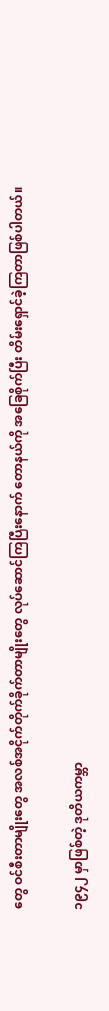တွေ ဝင်စီးတာမျိုးတွေ အလစ်အငိုက်တိုက်ခိုက်တာမျိုးတွေ လုပ်ဆောင်ကြပြီးနောက် တောနယ်ကို အခြေစိုက်ပြီး တိမ်းရှောင်ခဲ့ကြတာဖြစ်ပါတယ်။

၁၉၄၂ မှာဖြစ်တဲ့ ဒုတိယကမ္ဘာ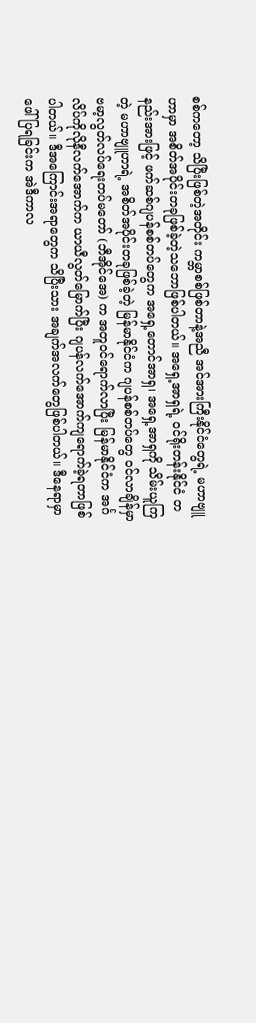စစ်ကတော့ သိပြီးဖြစ်တဲ့အတိုင်း ကမ္ဘာစစ်ဖြစ်တာနဲ့အညီ အင်အားကြီးနိုင်ငံတွေရဲ့ မဟာဗျူဟာမှာ အစိတ်အပိုင်းတခုဖြစ်ခဲ့တဲ့သဘောဖြစ်ပါတယ်။ အရှေ့အာရှရဲ့ ဝင်ရိုးတန်းနိုင်ငံ တနည်းအားဖြင့် ဖက်ဆစ်ဂျပန်စစ်တပ်တွေက အရှေ့တောင်အာရှ၊ အရှေ့အာရှကို သိမ်းယူကြတဲ့ မဟာဗျူဟာရဲ့ အစိတ်အပိုင်းတခုဖြစ်ခဲ့တဲ့ မြန်မာနိုင်ငံက ဂျပန်စစ်တပ်တွေ ဝင်လာချိန်မှာ ဗမာ့လွတ်လပ်ရေးတပ်မတော် (ဘီအိုင်အေ) က အတူဝင်ရောက်လာပြီး မြန်မာနိုင်ငံက အင်္ဂလိပ်ကိုလိုနီလက်အောက်က ယာယီလွတ်မြောက်ပြီး ဂျပန်လက်အောက်ကျရောက်ခဲ့ရတာဖြစ်ပါတယ်။ ဒီအကြောင်းအရာတွေက သိပြီးသား အချက်အလက်တွေဖြစ်ပါတယ်။ ဒီနေရာမှာ ဖေါ်ပြရခြင်းက အဲဒီကာလ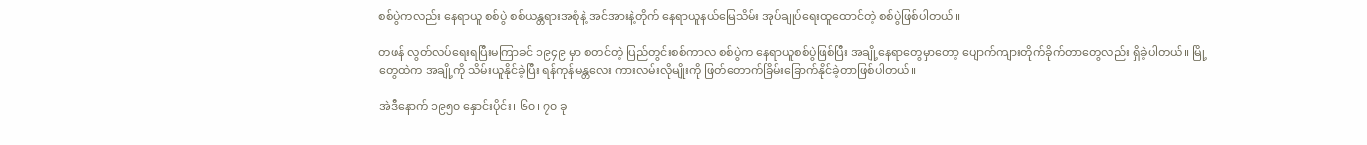စစ်ပွဲကလည်း နေရာယူ စစ်ပွဲ စစ်ယန္တရားအစုံနဲ့ အင်အားနဲ့တိုက် နေရာယူနယ်မြေသိမ်း အုပ်ချုပ်ရေးထူထောင်တဲ့ စစ်ပွဲဖြစ်ပါတယ်။

တဖန် လွတ်လပ်ရေးရပြီးမကြာခင် ၁၉၄၉ မှာ စတင်တဲ့ ပြည်တွင်းစစ်ကာလ စစ်ပွဲက နေရာယူစစ်ပွဲဖြစ်ပြီး အချို့နေရာတွေမှာတော့ ပျောက်ကျားတိုက်ခိုက်တာတွေလည်း ရှိခဲ့ပါတယ်။ မြို့တွေထဲက အချို့ကို သိမ်းယူနိုင်ခဲ့ပြီး ရန်ကုန်မန္တလေး ကားလမ်းလိုမျိုးကို ဖြတ်တောက်ခြိမ်းခြောက်နိုင်ခဲ့တာဖြစ်ပါတယ်။

အဲဒီနောက် ၁၉၅၀ နှောင်းပိုင်း၊ ၆၀၊ ၇၀ ခု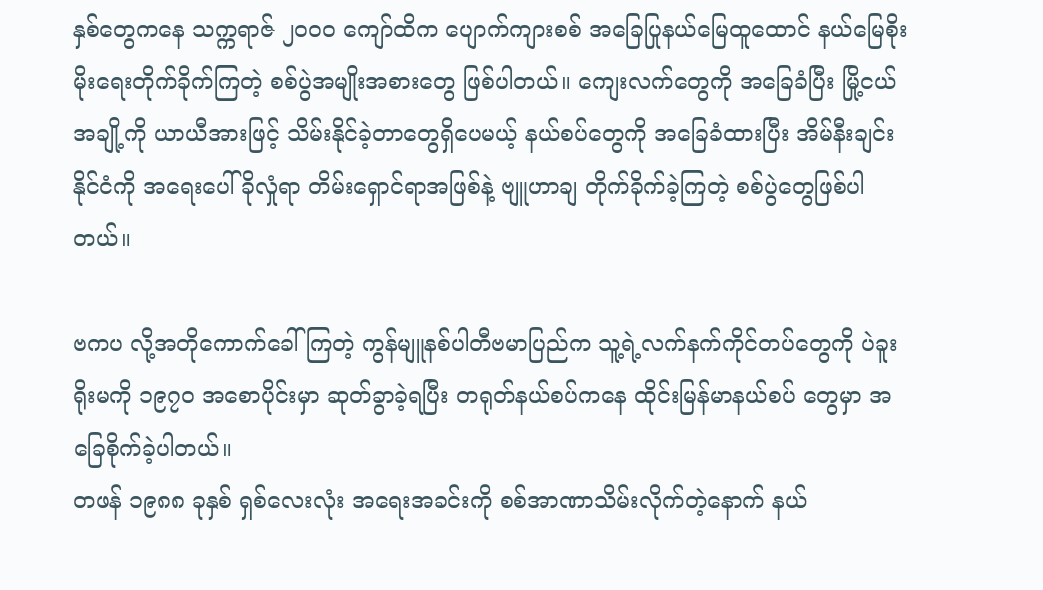နှစ်တွေကနေ သက္ကရာဇ် ၂၀၀၀ ကျော်ထိက ပျောက်ကျားစစ် အခြေပြုနယ်မြေထူထောင် နယ်မြေစိုးမိုးရေးတိုက်ခိုက်ကြတဲ့ စစ်ပွဲအမျိုးအစားတွေ ဖြစ်ပါတယ်။ ကျေးလက်တွေကို အခြေခံပြီး မြို့ငယ်အချို့ကို ယာယီအားဖြင့် သိမ်းနိုင်ခဲ့တာတွေရှိပေမယ့် နယ်စပ်တွေကို အခြေခံထားပြီး အိမ်နီးချင်းနိုင်ငံကို အရေးပေါ် ခိုလှုံရာ တိမ်းရှောင်ရာအဖြစ်နဲ့ ဗျူဟာချ တိုက်ခိုက်ခဲ့ကြတဲ့ စစ်ပွဲတွေဖြစ်ပါတယ်။

ဗကပ လို့အတိုကောက်ခေါ်ကြတဲ့ ကွန်မျူနစ်ပါတီဗမာပြည်က သူ့ရဲ့လက်နက်ကိုင်တပ်တွေကို ပဲခူးရိုးမကို ၁၉၇၀ အစောပိုင်းမှာ ဆုတ်ခွာခဲ့ရပြီး တရုတ်နယ်စပ်ကနေ ထိုင်းမြန်မာနယ်စပ် တွေမှာ အခြေစိုက်ခဲ့ပါတယ်။
တဖန် ၁၉၈၈ ခုနှစ် ရှစ်လေးလုံး အရေးအခင်းကို စစ်အာဏာသိမ်းလိုက်တဲ့နောက် နယ်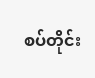စပ်တိုင်း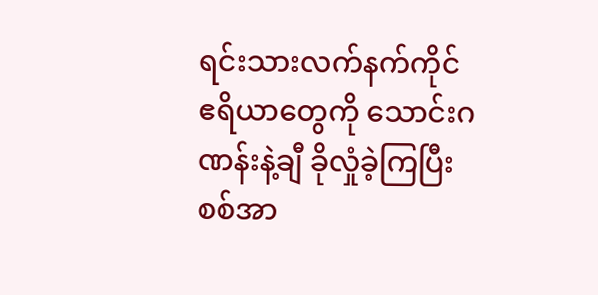ရင်းသားလက်နက်ကိုင်ဧရိယာတွေကို သောင်းဂဏန်းနဲ့ချီ ခိုလှုံခဲ့ကြပြီး စစ်အာ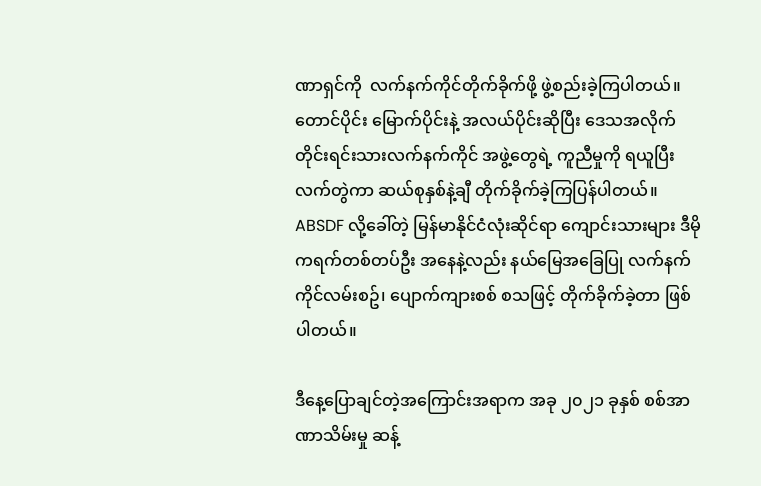ဏာရှင်ကို  လက်နက်ကိုင်တိုက်ခိုက်ဖို့ ဖွဲ့စည်းခဲ့ကြပါတယ်။ တောင်ပိုင်း မြောက်ပိုင်းနဲ့ အလယ်ပိုင်းဆိုပြီး ဒေသအလိုက် တိုင်းရင်းသားလက်နက်ကိုင် အဖွဲ့တွေရဲ့ ကူညီမှုကို ရယူပြီး လက်တွဲကာ ဆယ်စုနှစ်နဲ့ချီ တိုက်ခိုက်ခဲ့ကြပြန်ပါတယ်။ ABSDF လို့ခေါ်တဲ့ မြန်မာနိုင်ငံလုံးဆိုင်ရာ ကျောင်းသားများ ဒီမိုကရက်တစ်တပ်ဦး အနေနဲ့လည်း နယ်မြေအခြေပြု လက်နက်ကိုင်လမ်းစဥ်၊ ပျောက်ကျားစစ် စသဖြင့် တိုက်ခိုက်ခဲ့တာ ဖြစ်ပါတယ်။

ဒီနေ့ပြောချင်တဲ့အကြောင်းအရာက အခု ၂၀၂၁ ခုနှစ် စစ်အာဏာသိမ်းမှု ဆန့်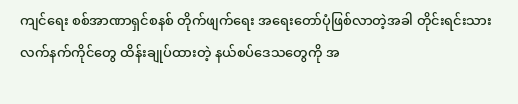ကျင်ရေး စစ်အာဏာရှင်စနစ် တိုက်ဖျက်ရေး အရေးတော်ပုံဖြစ်လာတဲ့အခါ တိုင်းရင်းသားလက်နက်ကိုင်တွေ ထိန်းချုပ်ထားတဲ့ နယ်စပ်ဒေသတွေကို အ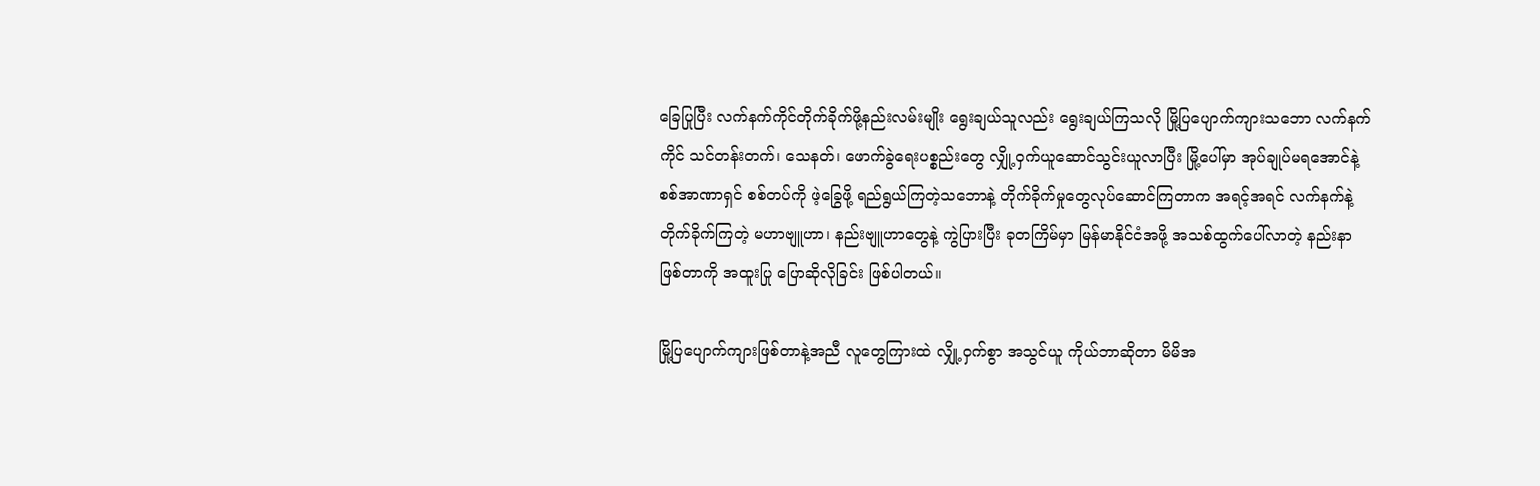ခြေပြုပြီး လက်နက်ကိုင်တိုက်ခိုက်ဖို့နည်းလမ်းမျိုး ရွေးချယ်သူလည်း ရွေးချယ်ကြသလို မြို့ပြပျောက်ကျားသဘော လက်နက်ကိုင် သင်တန်းတက်၊ သေနတ်၊ ဖောက်ခွဲရေးပစ္စည်းတွေ လျှို့ဝှက်ယူဆောင်သွင်းယူလာပြီး မြို့ပေါ်မှာ အုပ်ချုပ်မရအောင်နဲ့ စစ်အာဏာရှင် စစ်တပ်ကို ဖဲ့ခြွေဖို့ ရည်ရွယ်ကြတဲ့သဘောနဲ့ တိုက်ခိုက်မှုတွေလုပ်ဆောင်ကြတာက အရင့်အရင် လက်နက်နဲ့ တိုက်ခိုက်ကြတဲ့ မဟာဗျူဟာ၊ နည်းဗျူဟာတွေနဲ့ ကွဲပြားပြီး ခုတကြိမ်မှာ မြန်မာနိုင်ငံအဖို့ အသစ်ထွက်ပေါ်လာတဲ့ နည်းနာဖြစ်တာကို အထူးပြု ပြောဆိုလိုခြင်း ဖြစ်ပါတယ်။

မြို့ပြပျောက်ကျားဖြစ်တာနဲ့အညီ လူတွေကြားထဲ လျှို့ဝှက်စွာ အသွင်ယူ ကိုယ်ဘာဆိုတာ မိမိအ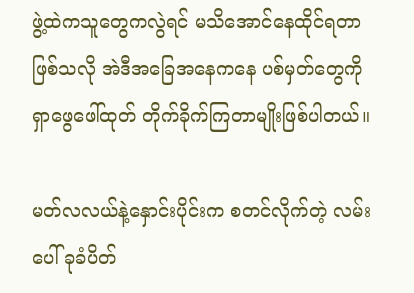ဖွဲ့ထဲကသူတွေကလွဲရင် မသိအောင်နေထိုင်ရတာဖြစ်သလို အဲဒီအခြေအနေကနေ ပစ်မှတ်တွေကို ရှာဖွေဖေါ်ထုတ် တိုက်ခိုက်ကြတာမျိုးဖြစ်ပါတယ်။

မတ်လလယ်နဲ့နှောင်းပိုင်းက စတင်လိုက်တဲ့ လမ်းပေါ် ခုခံပိတ်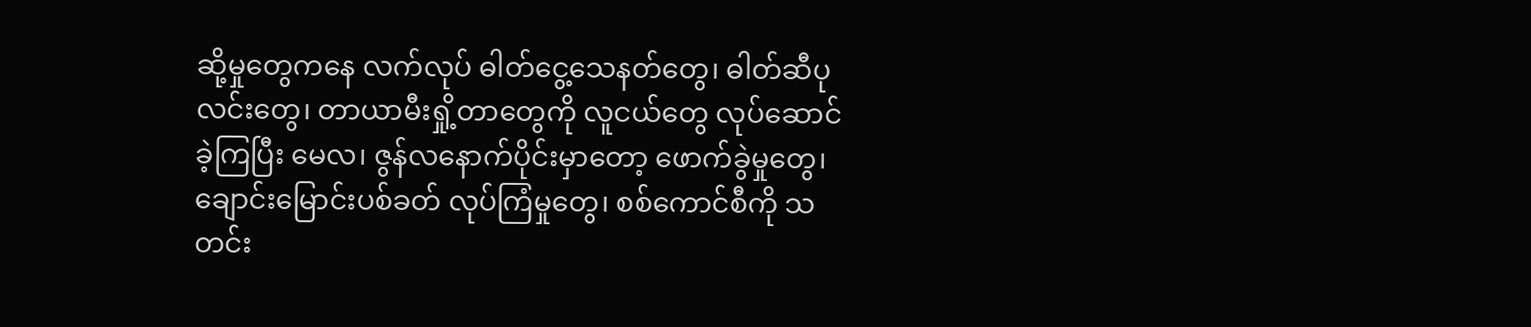ဆို့မှုတွေကနေ လက်လုပ် ဓါတ်ငွေ့သေနတ်တွေ၊ ဓါတ်ဆီပုလင်းတွေ၊ တာယာမီးရှို့တာတွေကို လူငယ်တွေ လုပ်ဆောင်ခဲ့ကြပြီး မေလ၊ ဇွန်လနောက်ပိုင်းမှာတော့ ဖောက်ခွဲမှုတွေ၊ ချောင်းမြောင်းပစ်ခတ် လုပ်ကြံမှုတွေ၊ စစ်ကောင်စီကို သတင်း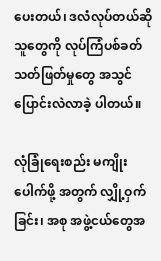ပေးတယ်၊ ဒလံလုပ်တယ်ဆိုသူတွေကို လုပ်ကြံပစ်ခတ်သတ်ဖြတ်မှုတွေ အသွင်ပြောင်းလဲလာခဲ့ ပါတယ်။

လုံခြုံရေးစည်း မကျိုးပေါက်ဖို့ အတွက် လျှို့ဝှက်ခြင်း၊ အစု အဖွဲ့ငယ်တွေအ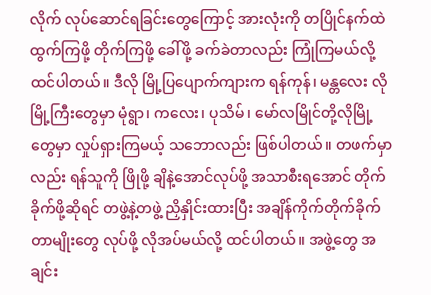လိုက် လုပ်ဆောင်ရခြင်းတွေကြောင့် အားလုံးကို တပြိုင်နက်ထဲ  ထွက်ကြဖို့ တိုက်ကြဖို့ ခေါ်ဖို့ ခက်ခဲတာလည်း ကြုံကြမယ်လို့ထင်ပါတယ်။ ဒီလို မြို့ပြပျောက်ကျားက ရန်ကုန်၊ မန္တလေး လို မြို့ကြီးတွေမှာ မုံရွာ၊ ကလေး၊ ပုသိမ်၊ မော်လမြိုင်တို့လိုမြို့တွေမှာ လှုပ်ရှားကြမယ့် သဘောလည်း ဖြစ်ပါတယ်။ တဖက်မှာလည်း ရန်သူကို ဖြိုဖို့ ချိနဲ့အောင်လုပ်ဖို့ အသာစီးရအောင် တိုက်ခိုက်ဖို့ဆိုရင် တဖွဲ့နဲ့တဖွဲ့ ညှိနှိုင်းထားပြီး အချိန်ကိုက်တိုက်ခိုက်တာမျိုးတွေ လုပ်ဖို့ လိုအပ်မယ်လို့ ထင်ပါတယ်။ အဖွဲ့တွေ အချင်း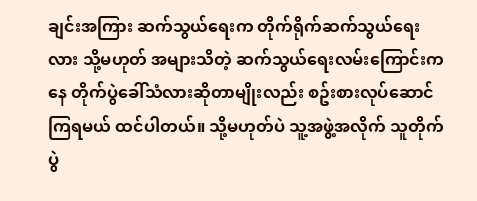ချင်းအကြား ဆက်သွယ်ရေးက တိုက်ရိုက်ဆက်သွယ်ရေးလား သို့မဟုတ် အများသိတဲ့ ဆက်သွယ်ရေးလမ်းကြောင်းကနေ တိုက်ပွဲခေါ်သံလားဆိုတာမျိုးလည်း စဥ်းစားလုပ်ဆောင်ကြရမယ် ထင်ပါတယ်။ သို့မဟုတ်ပဲ သူ့အဖွဲ့အလိုက် သူတိုက်ပွဲ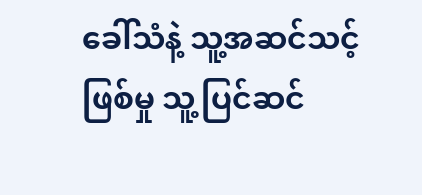ခေါ်သံနဲ့ သူ့အဆင်သင့်ဖြစ်မှု သူ့ပြင်ဆင်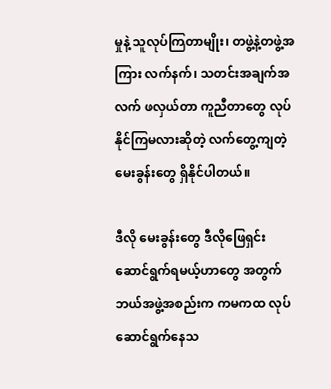မှုနဲ့ သူလုပ်ကြတာမျိုး၊ တဖွဲ့နဲ့တဖွဲ့အကြား လက်နက်၊ သတင်းအချက်အလက် ဖလှယ်တာ ကူညီတာတွေ လုပ်နိုင်ကြမလားဆိုတဲ့ လက်တွေ့ကျတဲ့ မေးခွန်းတွေ ရှိနိုင်ပါတယ်။

ဒီလို မေးခွန်းတွေ ဒီလိုဖြေရှင်းဆောင်ရွက်ရမယ့်ဟာတွေ အတွက် ဘယ်အဖွဲ့အစည်းက ကမကထ လုပ်ဆောင်ရွက်နေသ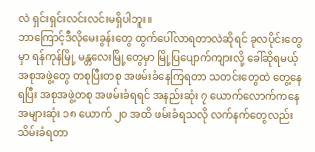လဲ ရှင်းရှင်းလင်းလင်းမရှိပါဘူး။
ဘာကြောင့်ဒီလိုမေးခွန်းတွေ ထွက်ပေါ်လာရတာလဲဆိုရင် ခုလပိုင်းတွေမှာ ရန်ကုန်မြို့ မန္တလေးမြို့တွေမှာ မြို့ပြပျောက်ကျားလို့ ခေါ်ဆိုရမယ့် အစုအဖွဲ့တွေ တစုပြီးတစု အဖမ်းခံနေကြရတာ သတင်းတွေထဲ တွေ့နေရပြီး အစုအဖွဲ့တစု အဖမ်းခံရရင် အနည်းဆုံး ၇ ယောက်လောက်ကနေ အများဆုံး ၁၈ ယောက် ၂၀ အထိ ဖမ်းခံရသလို လက်နက်တွေလည်း သိမ်းခံရတာ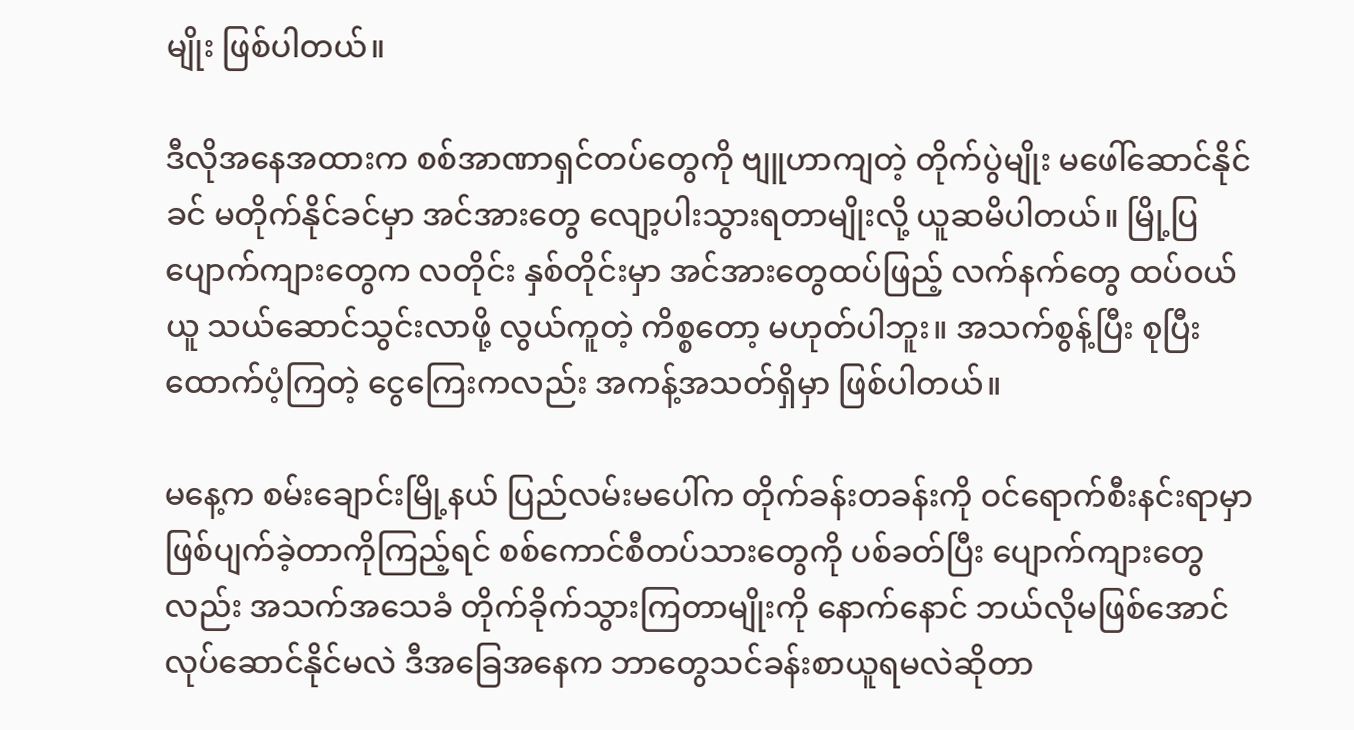မျိုး ဖြစ်ပါတယ်။

ဒီလိုအနေအထားက စစ်အာဏာရှင်တပ်တွေကို ဗျူဟာကျတဲ့ တိုက်ပွဲမျိုး မဖေါ်ဆောင်နိုင်ခင် မတိုက်နိုင်ခင်မှာ အင်အားတွေ လျော့ပါးသွားရတာမျိုးလို့ ယူဆမိပါတယ်။ မြို့ပြပျောက်ကျားတွေက လတိုင်း နှစ်တိုင်းမှာ အင်အားတွေထပ်ဖြည့် လက်နက်တွေ ထပ်ဝယ်ယူ သယ်ဆောင်သွင်းလာဖို့ လွယ်ကူတဲ့ ကိစ္စတော့ မဟုတ်ပါဘူး။ အသက်စွန့်ပြီး စုပြီးထောက်ပံ့ကြတဲ့ ငွေကြေးကလည်း အကန့်အသတ်ရှိမှာ ဖြစ်ပါတယ်။

မနေ့က စမ်းချောင်းမြို့နယ် ပြည်လမ်းမပေါ်က တိုက်ခန်းတခန်းကို ဝင်ရောက်စီးနင်းရာမှာ ဖြစ်ပျက်ခဲ့တာကိုကြည့်ရင် စစ်ကောင်စီတပ်သားတွေကို ပစ်ခတ်ပြီး ပျောက်ကျားတွေလည်း အသက်အသေခံ တိုက်ခိုက်သွားကြတာမျိုးကို နောက်နောင် ဘယ်လိုမဖြစ်အောင် လုပ်ဆောင်နိုင်မလဲ ဒီအခြေအနေက ဘာတွေသင်ခန်းစာယူရမလဲဆိုတာ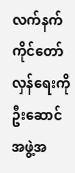လက်နက်ကိုင်တော်လှန်ရေးကို ဦးဆောင်အဖွဲ့အ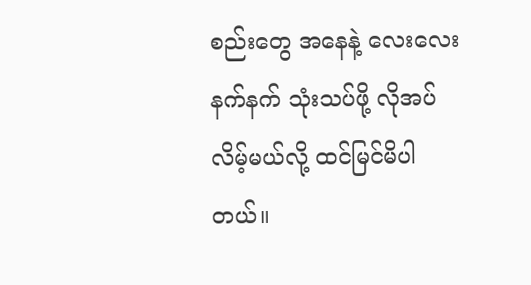စည်းတွေ အနေနဲ့ လေးလေးနက်နက် သုံးသပ်ဖို့ လိုအပ်လိမ့်မယ်လို့ ထင်မြင်မိပါတယ်။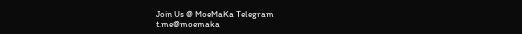Join Us @ MoeMaKa Telegram
t.me@moemaka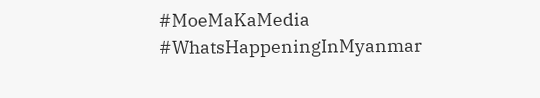#MoeMaKaMedia
#WhatsHappeningInMyanmar